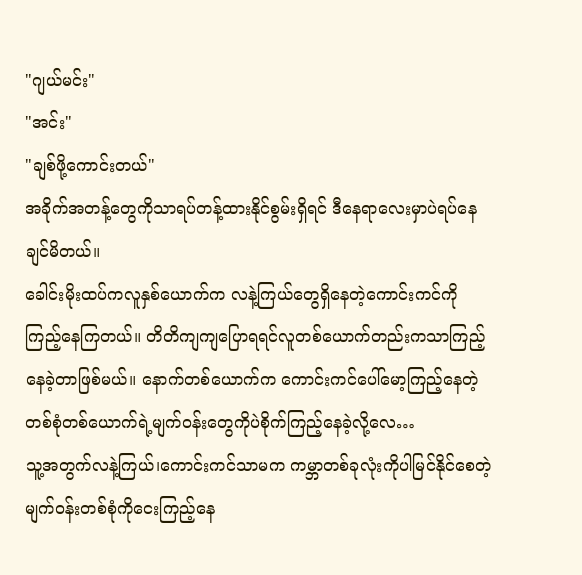"ဂျယ်မင်း"
"အင်း"
"ချစ်ဖို့ကောင်းတယ်"
အခိုက်အတန့်တွေကိုသာရပ်တန့်ထားနိုင်စွမ်းရှိရင် ဒီနေရာလေးမှာပဲရပ်နေချင်မိတယ်။
ခေါင်းမိုးထပ်ကလူနှစ်ယောက်က လနဲ့ကြယ်တွေရှိနေတဲ့ကောင်းကင်ကိုကြည့်နေကြတယ်။ တိတိကျကျပြောရရင်လူတစ်ယောက်တည်းကသာကြည့်နေခဲ့တာဖြစ်မယ်။ နောက်တစ်ယောက်က ကောင်းကင်ပေါ်မော့ကြည့်နေတဲ့တစ်စုံတစ်ယောက်ရဲ့မျက်ဝန်းတွေကိုပဲစိုက်ကြည့်နေခဲ့လို့လေ…
သူ့အတွက်လနဲ့ကြယ်၊ကောင်းကင်သာမက ကမ္ဘာတစ်ခုလုံးကိုပါမြင်နိုင်စေတဲ့မျက်ဝန်းတစ်စုံကိုငေးကြည့်နေ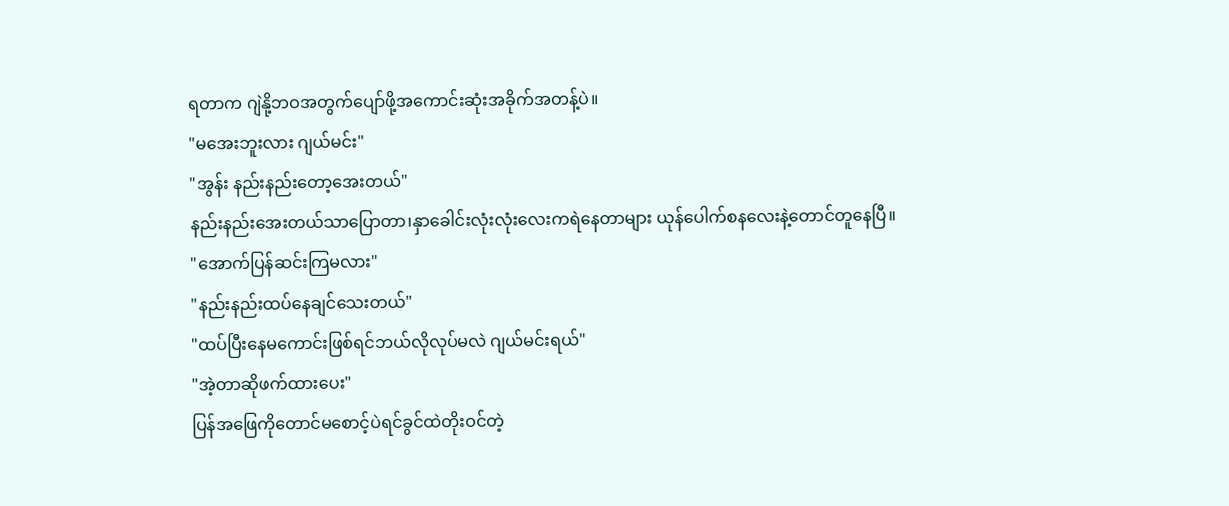ရတာက ဂျဲနို့ဘဝအတွက်ပျော်ဖို့အကောင်းဆုံးအခိုက်အတန့်ပဲ။
"မအေးဘူးလား ဂျယ်မင်း"
"အွန်း နည်းနည်းတော့အေးတယ်"
နည်းနည်းအေးတယ်သာပြောတာ၊နှာခေါင်းလုံးလုံးလေးကရဲနေတာများ ယုန်ပေါက်စနလေးနဲ့တောင်တူနေပြီ။
"အောက်ပြန်ဆင်းကြမလား"
"နည်းနည်းထပ်နေချင်သေးတယ်"
"ထပ်ပြီးနေမကောင်းဖြစ်ရင်ဘယ်လိုလုပ်မလဲ ဂျယ်မင်းရယ်"
"အဲ့တာဆိုဖက်ထားပေး"
ပြန်အဖြေကိုတောင်မစောင့်ပဲရင်ခွင်ထဲတိုးဝင်တဲ့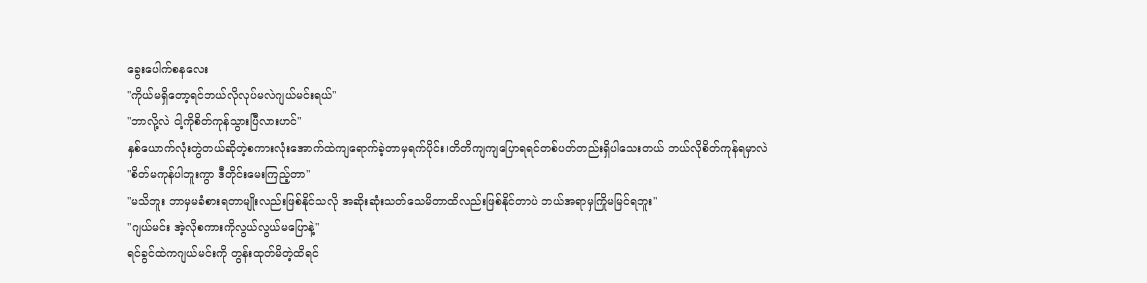ခွေးပေါက်စနလေး
"ကိုယ်မရှိတော့ရင်ဘယ်လိုလုပ်မလဲဂျယ်မင်းရယ်"
"ဘာလို့လဲ ငါ့ကိုစိတ်ကုန်သွားပြီလားဟင်"
နှစ်ယောက်လုံးတွဲတယ်ဆိုတဲ့စကားလုံးအောက်ထဲကျရောက်ခဲ့တာမှရက်ပိုင်း၊တိတိကျကျပြောရရင်တစ်ပတ်တည်းရှိပါသေးတယ် ဘယ်လိုစိတ်ကုန်ရမှာလဲ
"စိတ်မကုန်ပါဘူးကွာ ဒီတိုင်းမေးကြည့်တာ"
"မသိဘူး ဘာမှမခံစားရတာမျိုးလည်းဖြစ်နိုင်သလို အဆိုးဆုံးသတ်သေမိတာထိလည်းဖြစ်နိုင်တာပဲ ဘယ်အရာမှကြိုမမြင်ရဘူး"
"ဂျယ်မင်း အဲ့လိုစကားကိုလွယ်လွယ်မပြောနဲ့"
ရင်ခွင်ထဲကဂျယ်မင်းကို တွန်းထုတ်မိတဲ့ထိရင်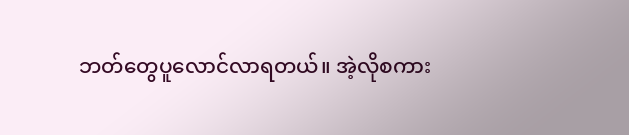ဘတ်တွေပူလောင်လာရတယ်။ အဲ့လိုစကား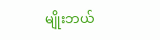မျိုးဘယ်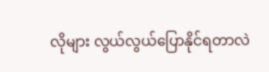လိုများ လွယ်လွယ်ပြောနိုင်ရတာလဲ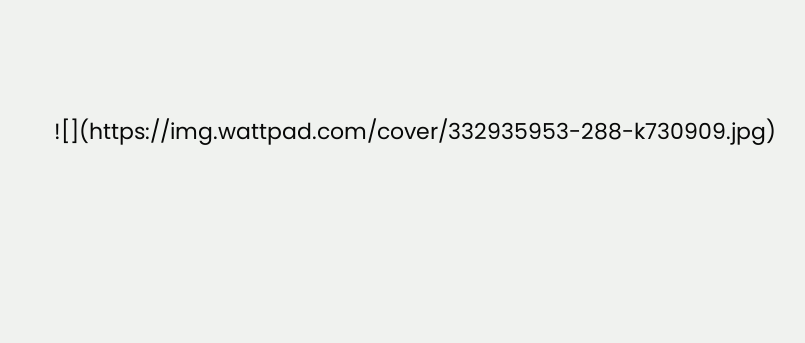![](https://img.wattpad.com/cover/332935953-288-k730909.jpg)